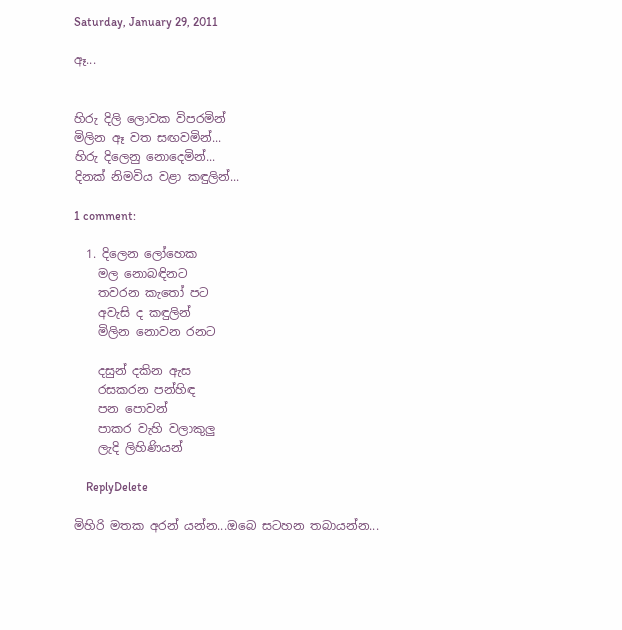Saturday, January 29, 2011

ඈ...


හිරු දිලි ලොවක විපරමින්
මිලින ඈ වත සඟවමින්...
හිරු දිලෙනු නොදෙමින්...
දිනක් නිමවිය වළා කඳුලින්...

1 comment:

  1. දිලෙන ලෝහෙක
    මල නොබඳිනට
    තවරන කැතෝ පට
    අවැසි ද කඳුලින්
    මිලින නොවන රනට

    දසුන් දකින ඇස
    රසකරන පන්හිඳ
    පන පොවන්
    පාකර වැහි වලාකුලු
    ලැදි ලිහිණියන්

    ReplyDelete

මිහිරි මතක අරන් යන්න...ඔබෙ සටහන තබායන්න...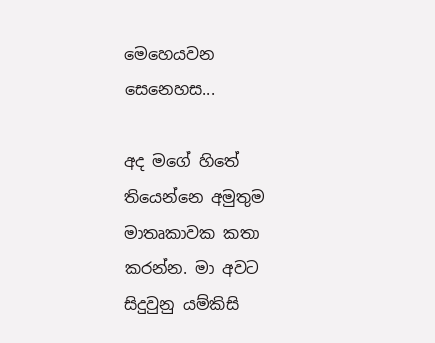මෙහෙයවන සෙනෙහස...

අද මගේ හිතේ තියෙන්නෙ අමුතුම මාතෘකාවක කතා කරන්න. මා අවට සිදුවුනු යම්කිසි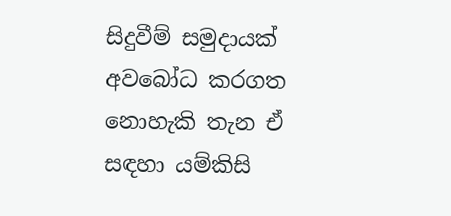සිදුවීම් සමුදායක් අවබෝධ කරගත නොහැකි තැන ඒ සඳහා යම්කිසි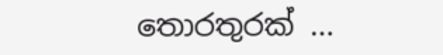තොරතුරක් ...